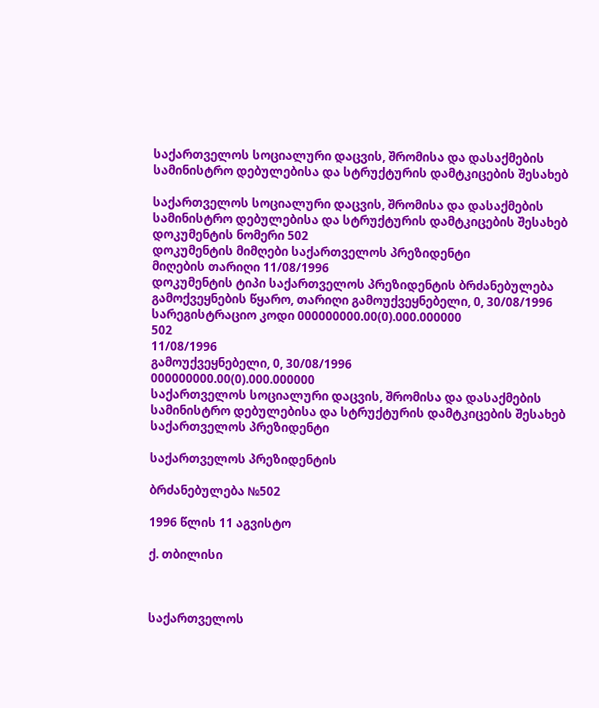საქართველოს სოციალური დაცვის, შრომისა და დასაქმების სამინისტრო დებულებისა და სტრუქტურის დამტკიცების შესახებ

საქართველოს სოციალური დაცვის, შრომისა და დასაქმების სამინისტრო დებულებისა და სტრუქტურის დამტკიცების შესახებ
დოკუმენტის ნომერი 502
დოკუმენტის მიმღები საქართველოს პრეზიდენტი
მიღების თარიღი 11/08/1996
დოკუმენტის ტიპი საქართველოს პრეზიდენტის ბრძანებულება
გამოქვეყნების წყარო, თარიღი გამოუქვეყნებელი, 0, 30/08/1996
სარეგისტრაციო კოდი 000000000.00(0).000.000000
502
11/08/1996
გამოუქვეყნებელი, 0, 30/08/1996
000000000.00(0).000.000000
საქართველოს სოციალური დაცვის, შრომისა და დასაქმების სამინისტრო დებულებისა და სტრუქტურის დამტკიცების შესახებ
საქართველოს პრეზიდენტი

საქართველოს პრეზიდენტის

ბრძანებულება №502

1996 წლის 11 აგვისტო

ქ. თბილისი



საქართველოს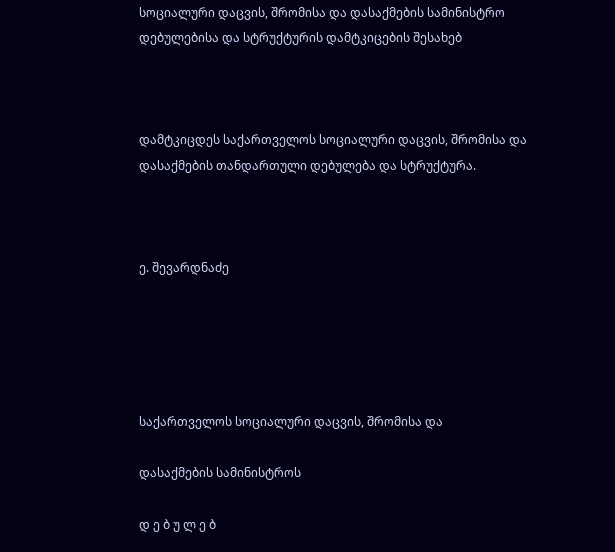სოციალური დაცვის, შრომისა და დასაქმების სამინისტრო დებულებისა და სტრუქტურის დამტკიცების შესახებ



დამტკიცდეს საქართველოს სოციალური დაცვის, შრომისა და დასაქმების თანდართული დებულება და სტრუქტურა.



ე. შევარდნაძე





საქართველოს სოციალური დაცვის, შრომისა და

დასაქმების სამინისტროს

დ ე ბ უ ლ ე ბ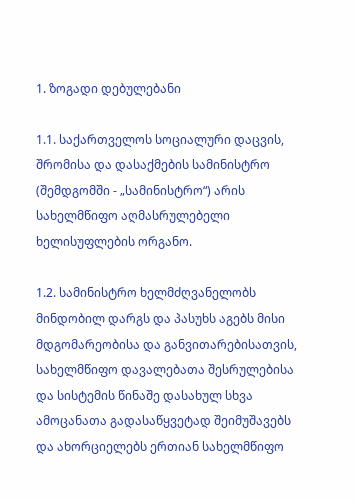1. ზოგადი დებულებანი

1.1. საქართველოს სოციალური დაცვის, შრომისა და დასაქმების სამინისტრო (შემდგომში - „სამინისტრო“) არის სახელმწიფო აღმასრულებელი ხელისუფლების ორგანო.

1.2. სამინისტრო ხელმძღვანელობს მინდობილ დარგს და პასუხს აგებს მისი მდგომარეობისა და განვითარებისათვის, სახელმწიფო დავალებათა შესრულებისა და სისტემის წინაშე დასახულ სხვა ამოცანათა გადასაწყვეტად შეიმუშავებს და ახორციელებს ერთიან სახელმწიფო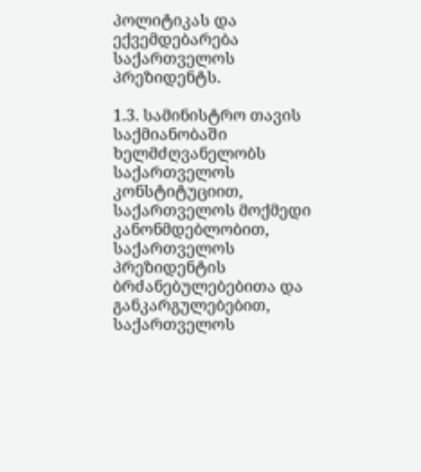პოლიტიკას და ექვემდებარება საქართველოს პრეზიდენტს.

1.3. სამინისტრო თავის საქმიანობაში ხელმძღვანელობს საქართველოს კონსტიტუციით, საქართველოს მოქმედი კანონმდებლობით, საქართველოს პრეზიდენტის ბრძანებულებებითა და განკარგულებებით, საქართველოს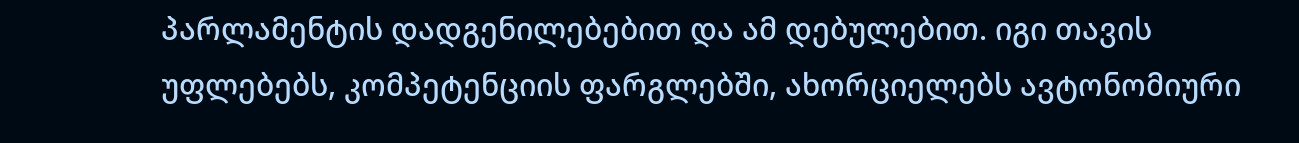პარლამენტის დადგენილებებით და ამ დებულებით. იგი თავის უფლებებს, კომპეტენციის ფარგლებში, ახორციელებს ავტონომიური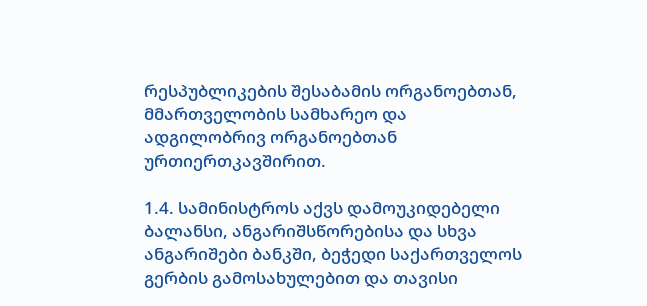რესპუბლიკების შესაბამის ორგანოებთან, მმართველობის სამხარეო და ადგილობრივ ორგანოებთან ურთიერთკავშირით.

1.4. სამინისტროს აქვს დამოუკიდებელი ბალანსი, ანგარიშსწორებისა და სხვა ანგარიშები ბანკში, ბეჭედი საქართველოს გერბის გამოსახულებით და თავისი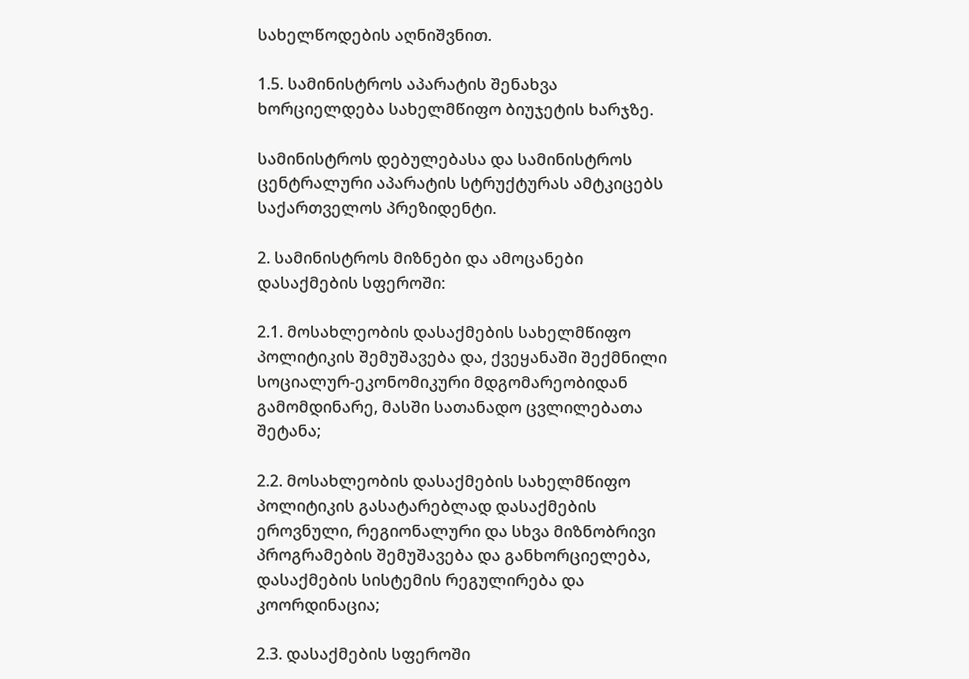სახელწოდების აღნიშვნით.

1.5. სამინისტროს აპარატის შენახვა ხორციელდება სახელმწიფო ბიუჯეტის ხარჯზე.

სამინისტროს დებულებასა და სამინისტროს ცენტრალური აპარატის სტრუქტურას ამტკიცებს საქართველოს პრეზიდენტი.

2. სამინისტროს მიზნები და ამოცანები დასაქმების სფეროში:

2.1. მოსახლეობის დასაქმების სახელმწიფო პოლიტიკის შემუშავება და, ქვეყანაში შექმნილი სოციალურ-ეკონომიკური მდგომარეობიდან გამომდინარე, მასში სათანადო ცვლილებათა შეტანა;

2.2. მოსახლეობის დასაქმების სახელმწიფო პოლიტიკის გასატარებლად დასაქმების ეროვნული, რეგიონალური და სხვა მიზნობრივი პროგრამების შემუშავება და განხორციელება, დასაქმების სისტემის რეგულირება და კოორდინაცია;

2.3. დასაქმების სფეროში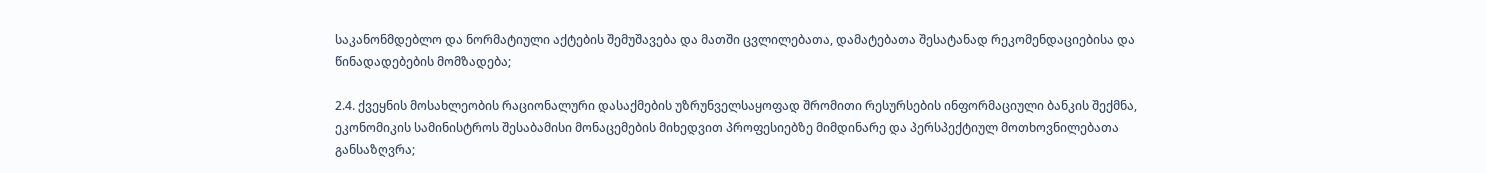საკანონმდებლო და ნორმატიული აქტების შემუშავება და მათში ცვლილებათა, დამატებათა შესატანად რეკომენდაციებისა და წინადადებების მომზადება;

2.4. ქვეყნის მოსახლეობის რაციონალური დასაქმების უზრუნველსაყოფად შრომითი რესურსების ინფორმაციული ბანკის შექმნა, ეკონომიკის სამინისტროს შესაბამისი მონაცემების მიხედვით პროფესიებზე მიმდინარე და პერსპექტიულ მოთხოვნილებათა განსაზღვრა;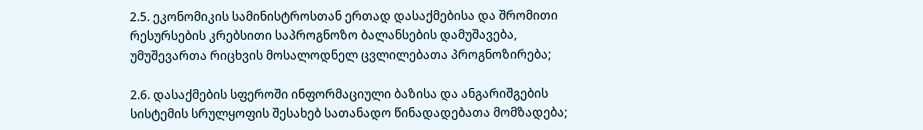2.5. ეკონომიკის სამინისტროსთან ერთად დასაქმებისა და შრომითი რესურსების კრებსითი საპროგნოზო ბალანსების დამუშავება, უმუშევართა რიცხვის მოსალოდნელ ცვლილებათა პროგნოზირება;

2.6. დასაქმების სფეროში ინფორმაციული ბაზისა და ანგარიშგების სისტემის სრულყოფის შესახებ სათანადო წინადადებათა მომზადება;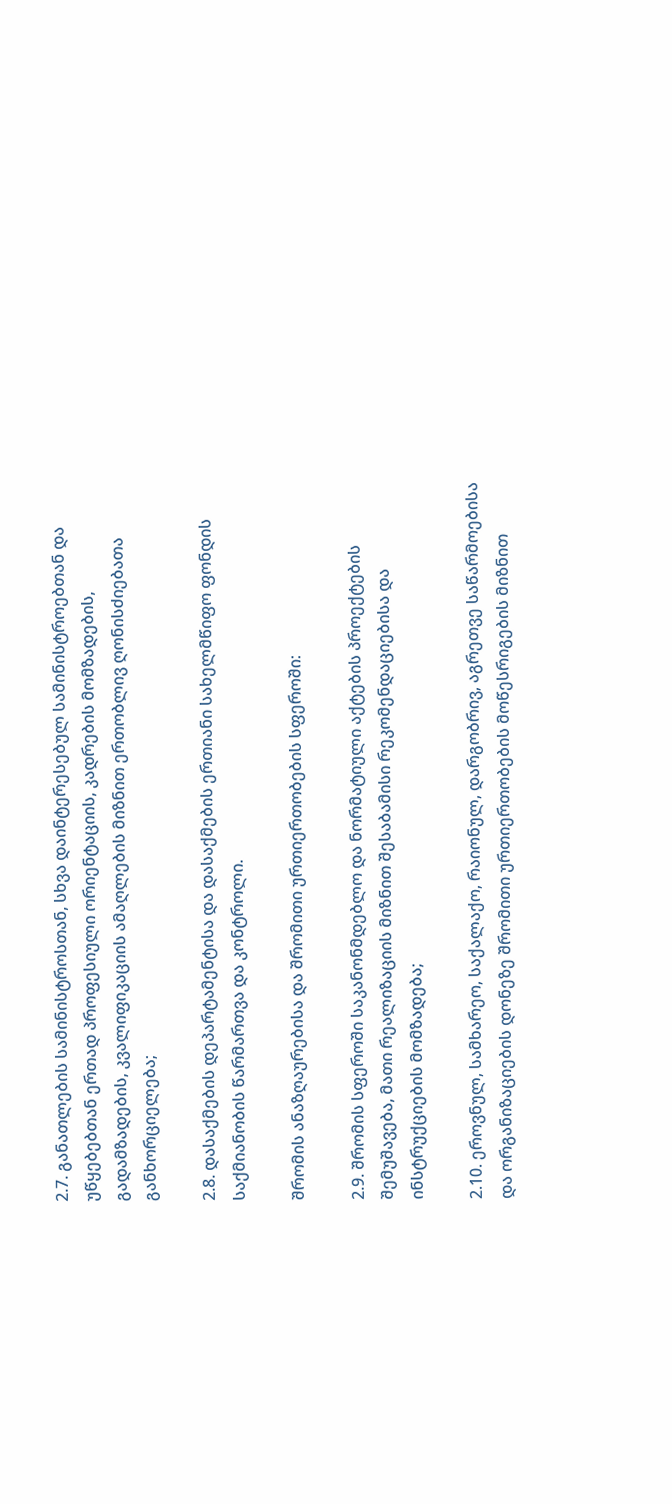2.7. განათლების სამინისტროსთან, სხვა დაინტერესებულ სამინისტროებთან და უწყებებთან ერთად პროფესიული ორიენტაციის, კადრების მომზადების, გადამზადების, კვალიფიკაციის ამაღლების მიზნით ერთობლივ ღონისძიებათა განხორციელება;

2.8. დასაქმების დეპარტამენტისა და დასაქმების ერთიანი სახელმწიფო ფონდის საქმიანობის წარმართვა და კონტროლი.

შრომის ანაზღაურებისა და შრომითი ურთიერთობების სფეროში:

2.9. შრომის სფეროში საკანონმდებლო და ნორმატიული აქტების პროექტების შემუშავება, მათი რეალიზაციის მიზნით შესაბამისი რეკომენდაციებისა და ინსტრუქციების მომზადება;

2.10. ეროვნულ, სამხარეო, საქალაქო, რაიონულ, დარგობრივ, აგრეთვე საწარმოებისა და ორგანიზაციების დონეზე შრომითი ურთიერთობების მოწესრიგების მიზნით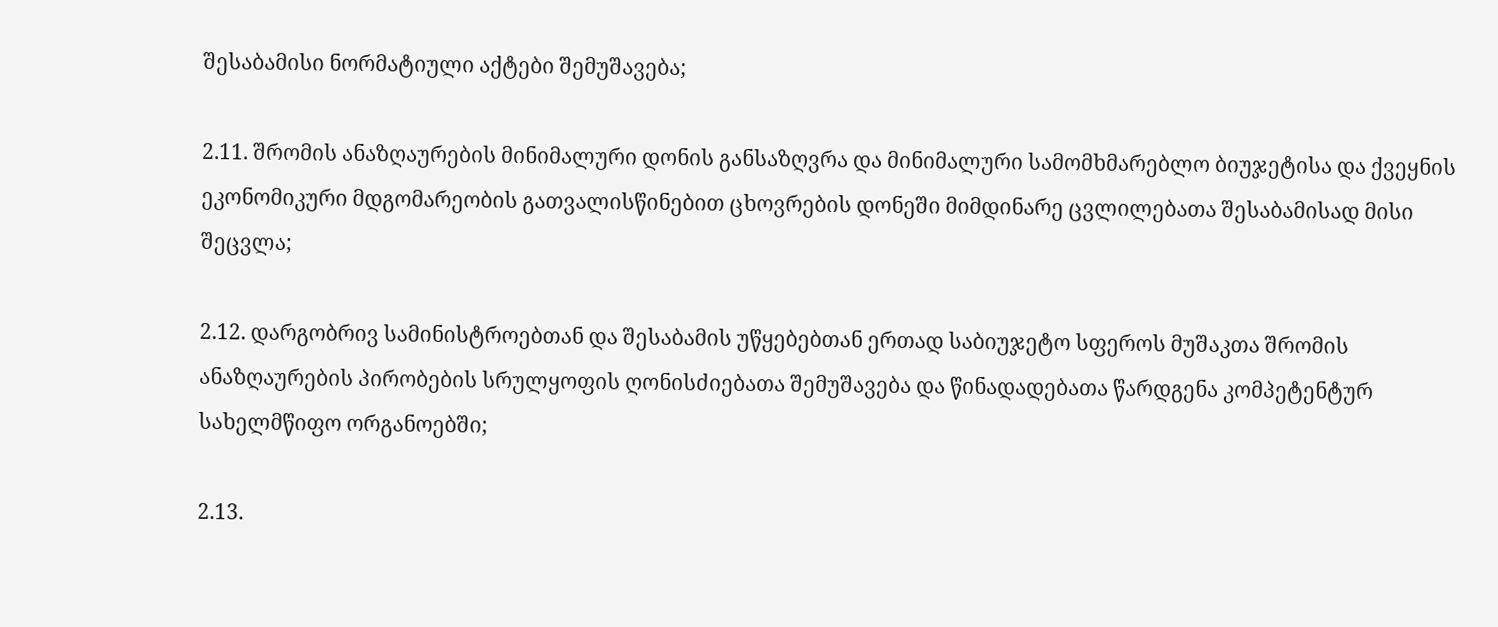შესაბამისი ნორმატიული აქტები შემუშავება;

2.11. შრომის ანაზღაურების მინიმალური დონის განსაზღვრა და მინიმალური სამომხმარებლო ბიუჯეტისა და ქვეყნის ეკონომიკური მდგომარეობის გათვალისწინებით ცხოვრების დონეში მიმდინარე ცვლილებათა შესაბამისად მისი შეცვლა;

2.12. დარგობრივ სამინისტროებთან და შესაბამის უწყებებთან ერთად საბიუჯეტო სფეროს მუშაკთა შრომის ანაზღაურების პირობების სრულყოფის ღონისძიებათა შემუშავება და წინადადებათა წარდგენა კომპეტენტურ სახელმწიფო ორგანოებში;

2.13.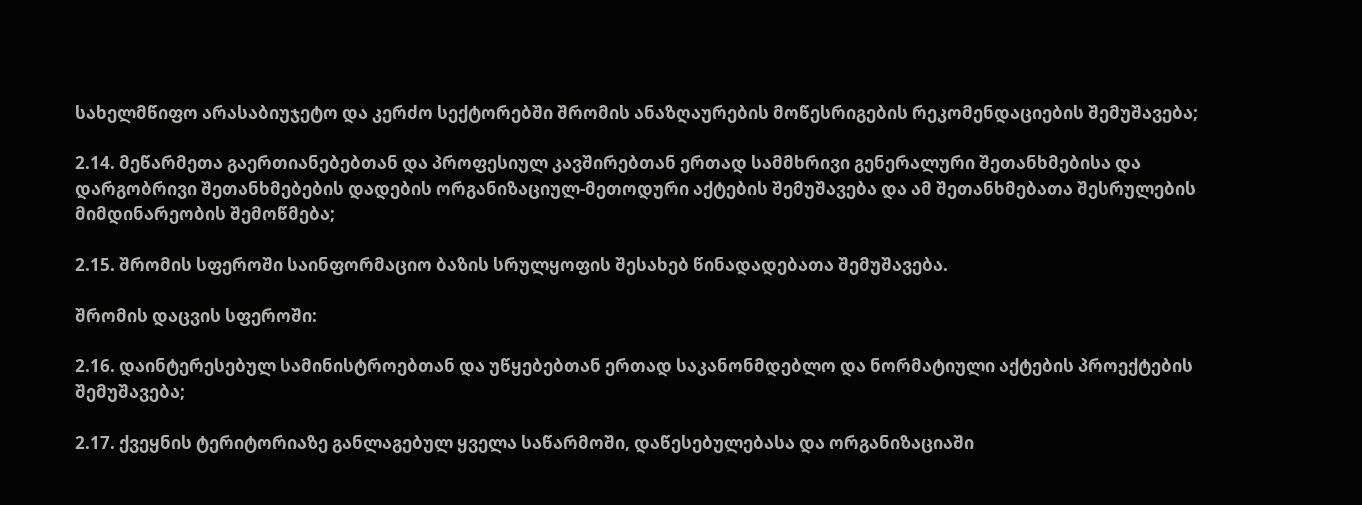სახელმწიფო არასაბიუჯეტო და კერძო სექტორებში შრომის ანაზღაურების მოწესრიგების რეკომენდაციების შემუშავება;

2.14. მეწარმეთა გაერთიანებებთან და პროფესიულ კავშირებთან ერთად სამმხრივი გენერალური შეთანხმებისა და დარგობრივი შეთანხმებების დადების ორგანიზაციულ-მეთოდური აქტების შემუშავება და ამ შეთანხმებათა შესრულების მიმდინარეობის შემოწმება;

2.15. შრომის სფეროში საინფორმაციო ბაზის სრულყოფის შესახებ წინადადებათა შემუშავება.

შრომის დაცვის სფეროში:

2.16. დაინტერესებულ სამინისტროებთან და უწყებებთან ერთად საკანონმდებლო და ნორმატიული აქტების პროექტების შემუშავება;

2.17. ქვეყნის ტერიტორიაზე განლაგებულ ყველა საწარმოში, დაწესებულებასა და ორგანიზაციაში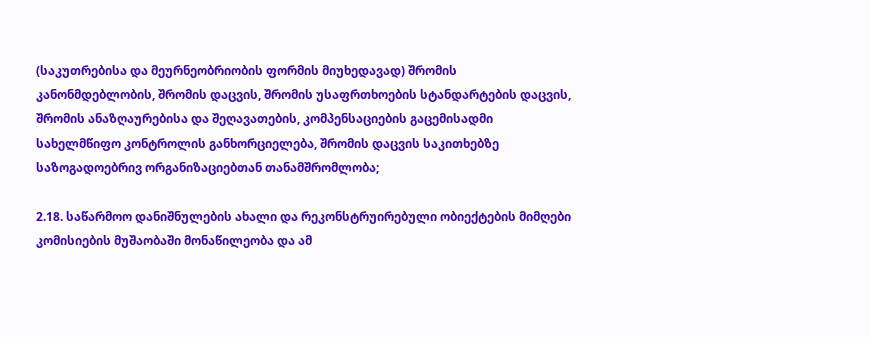(საკუთრებისა და მეურნეობრიობის ფორმის მიუხედავად) შრომის კანონმდებლობის, შრომის დაცვის, შრომის უსაფრთხოების სტანდარტების დაცვის, შრომის ანაზღაურებისა და შეღავათების, კომპენსაციების გაცემისადმი სახელმწიფო კონტროლის განხორციელება, შრომის დაცვის საკითხებზე საზოგადოებრივ ორგანიზაციებთან თანამშრომლობა;

2.18. საწარმოო დანიშნულების ახალი და რეკონსტრუირებული ობიექტების მიმღები კომისიების მუშაობაში მონაწილეობა და ამ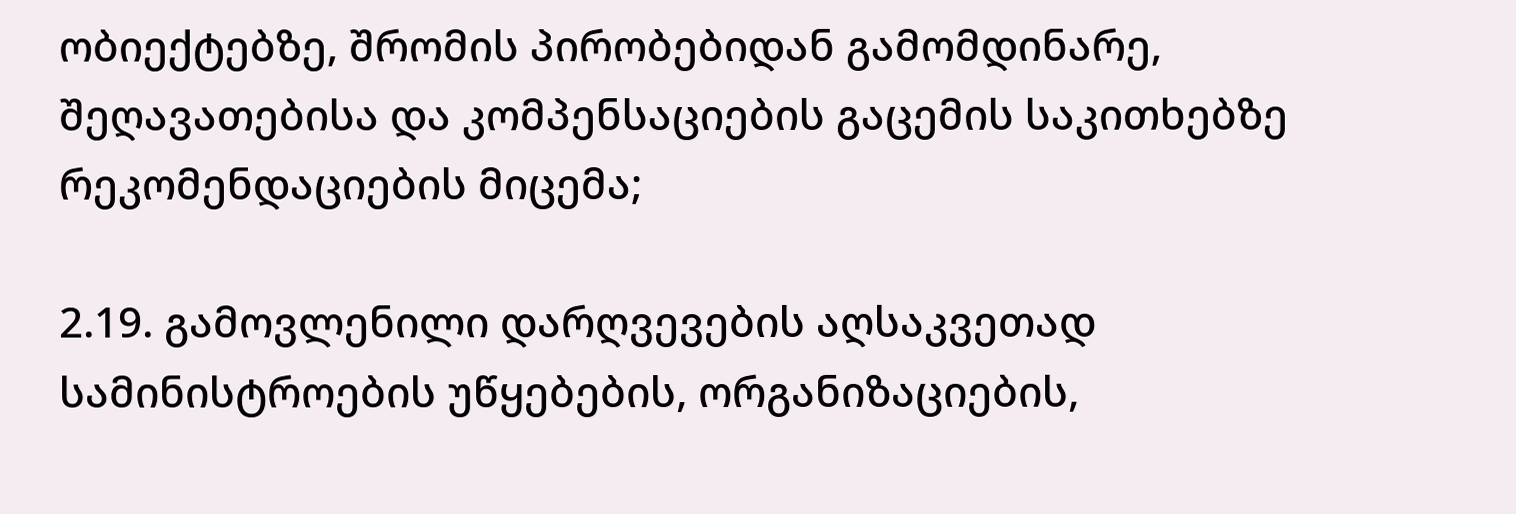ობიექტებზე, შრომის პირობებიდან გამომდინარე, შეღავათებისა და კომპენსაციების გაცემის საკითხებზე რეკომენდაციების მიცემა;

2.19. გამოვლენილი დარღვევების აღსაკვეთად სამინისტროების უწყებების, ორგანიზაციების,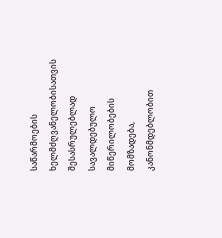საწარმოების ხელმძღვანელობისათვის შესასრულებლად სავალდებულო მიწერილობების მომზადება, კანონმდებლობით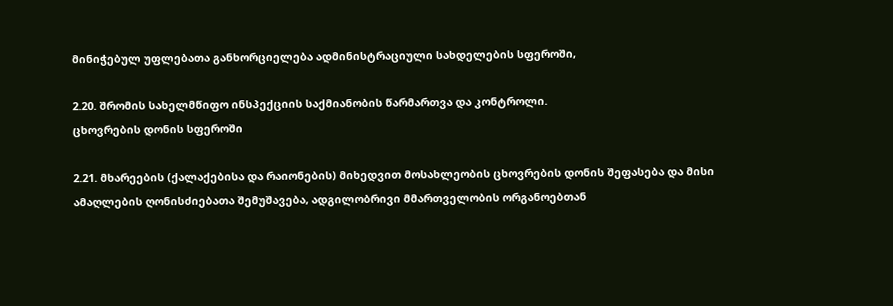მინიჭებულ უფლებათა განხორციელება ადმინისტრაციული სახდელების სფეროში,

2.20. შრომის სახელმწიფო ინსპექციის საქმიანობის წარმართვა და კონტროლი.
ცხოვრების დონის სფეროში

2.21. მხარეების (ქალაქებისა და რაიონების) მიხედვით მოსახლეობის ცხოვრების დონის შეფასება და მისი ამაღლების ღონისძიებათა შემუშავება, ადგილობრივი მმართველობის ორგანოებთან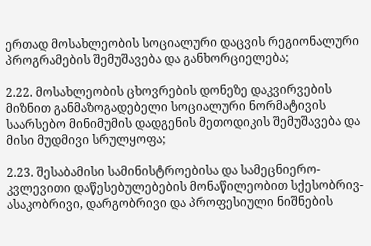ერთად მოსახლეობის სოციალური დაცვის რეგიონალური პროგრამების შემუშავება და განხორციელება;

2.22. მოსახლეობის ცხოვრების დონეზე დაკვირვების მიზნით განმაზოგადებელი სოციალური ნორმატივის საარსებო მინიმუმის დადგენის მეთოდიკის შემუშავება და მისი მუდმივი სრულყოფა;

2.23. შესაბამისი სამინისტროებისა და სამეცნიერო-კვლევითი დაწესებულებების მონაწილეობით სქესობრივ-ასაკობრივი, დარგობრივი და პროფესიული ნიშნების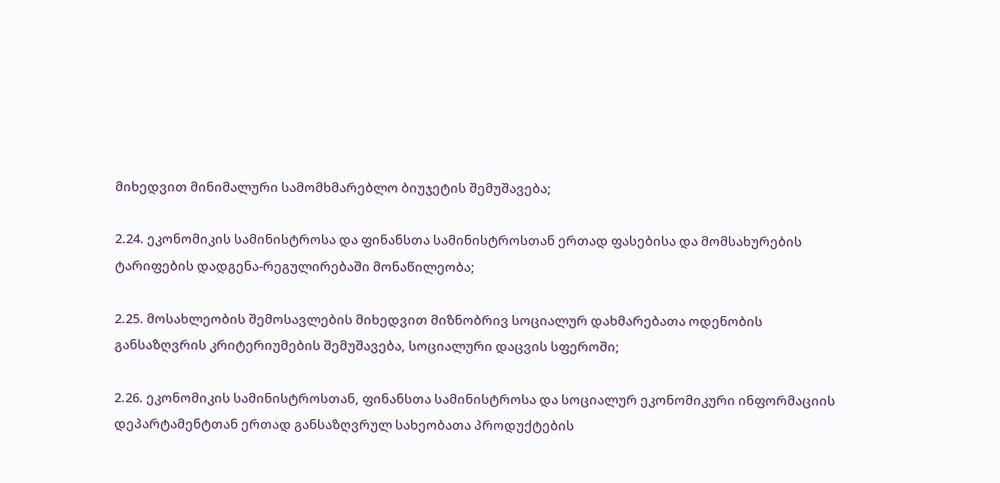მიხედვით მინიმალური სამომხმარებლო ბიუჯეტის შემუშავება;

2.24. ეკონომიკის სამინისტროსა და ფინანსთა სამინისტროსთან ერთად ფასებისა და მომსახურების ტარიფების დადგენა-რეგულირებაში მონაწილეობა;

2.25. მოსახლეობის შემოსავლების მიხედვით მიზნობრივ სოციალურ დახმარებათა ოდენობის განსაზღვრის კრიტერიუმების შემუშავება, სოციალური დაცვის სფეროში;

2.26. ეკონომიკის სამინისტროსთან, ფინანსთა სამინისტროსა და სოციალურ ეკონომიკური ინფორმაციის დეპარტამენტთან ერთად განსაზღვრულ სახეობათა პროდუქტების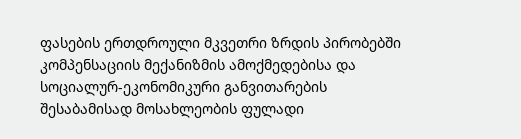ფასების ერთდროული მკვეთრი ზრდის პირობებში კომპენსაციის მექანიზმის ამოქმედებისა და სოციალურ-ეკონომიკური განვითარების შესაბამისად მოსახლეობის ფულადი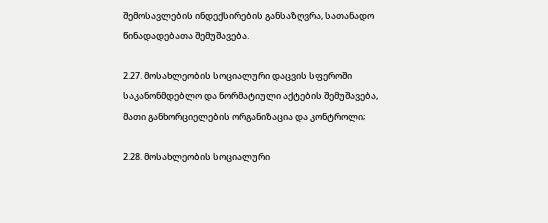შემოსავლების ინდექსირების განსაზღვრა, სათანადო წინადადებათა შემუშავება.

2.27. მოსახლეობის სოციალური დაცვის სფეროში საკანონმდებლო და ნორმატიული აქტების შემუშავება, მათი განხორციელების ორგანიზაცია და კონტროლი;

2.28. მოსახლეობის სოციალური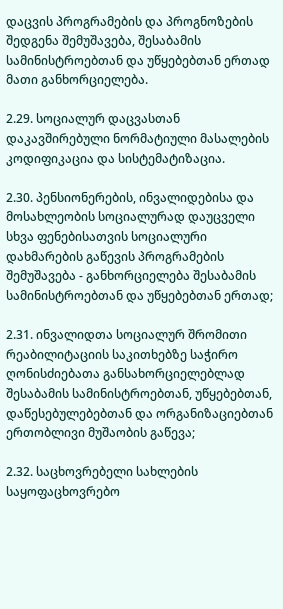დაცვის პროგრამების და პროგნოზების შედგენა შემუშავება, შესაბამის სამინისტროებთან და უწყებებთან ერთად მათი განხორციელება.

2.29. სოციალურ დაცვასთან დაკავშირებული ნორმატიული მასალების კოდიფიკაცია და სისტემატიზაცია.

2.30. პენსიონერების, ინვალიდებისა და მოსახლეობის სოციალურად დაუცველი სხვა ფენებისათვის სოციალური დახმარების გაწევის პროგრამების შემუშავება - განხორციელება შესაბამის სამინისტროებთან და უწყებებთან ერთად;

2.31. ინვალიდთა სოციალურ შრომითი რეაბილიტაციის საკითხებზე საჭირო ღონისძიებათა განსახორციელებლად შესაბამის სამინისტროებთან, უწყებებთან, დაწესებულებებთან და ორგანიზაციებთან ერთობლივი მუშაობის გაწევა;

2.32. საცხოვრებელი სახლების საყოფაცხოვრებო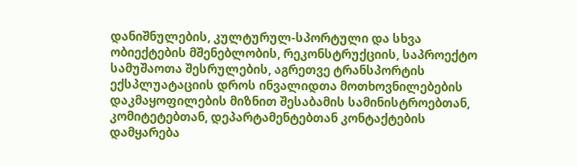დანიშნულების, კულტურულ-სპორტული და სხვა ობიექტების მშენებლობის, რეკონსტრუქციის, საპროექტო სამუშაოთა შესრულების, აგრეთვე ტრანსპორტის ექსპლუატაციის დროს ინვალიდთა მოთხოვნილებების დაკმაყოფილების მიზნით შესაბამის სამინისტროებთან, კომიტეტებთან, დეპარტამენტებთან კონტაქტების დამყარება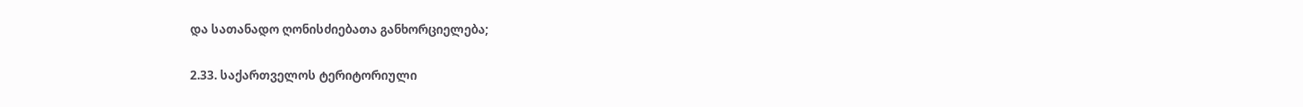და სათანადო ღონისძიებათა განხორციელება;

2.33. საქართველოს ტერიტორიული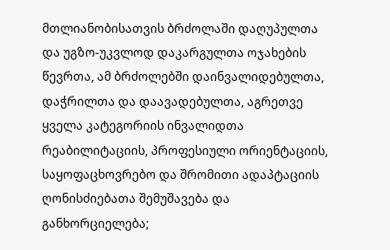მთლიანობისათვის ბრძოლაში დაღუპულთა და უგზო-უკვლოდ დაკარგულთა ოჯახების წევრთა, ამ ბრძოლებში დაინვალიდებულთა, დაჭრილთა და დაავადებულთა, აგრეთვე ყველა კატეგორიის ინვალიდთა რეაბილიტაციის, პროფესიული ორიენტაციის, საყოფაცხოვრებო და შრომითი ადაპტაციის ღონისძიებათა შემუშავება და განხორციელება;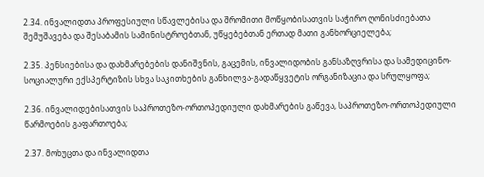2.34. ინვალიდთა პროფესიული სწავლებისა და შრომითი მოწყობისათვის საჭირო ღონისძიებათა შემუშავება და შესაბამის სამინისტროებთან, უწყებებთან ერთად მათი განხორციელება;

2.35. პენსიებისა და დახმარებების დანიშვნის, გაცემის, ინვალიდობის განსაზღვრისა და სამედიცინო-სოციალური ექსპერტიზის სხვა საკითხების განხილვა-გადაწყვეტის ორგანიზაცია და სრულყოფა;

2.36. ინვალიდებისათვის საპროთეზო-ორთოპედიული დახმარების გაწევა, საპროთეზო-ორთოპედიული წარმოების გაფართოება;

2.37. მოხუცთა და ინვალიდთა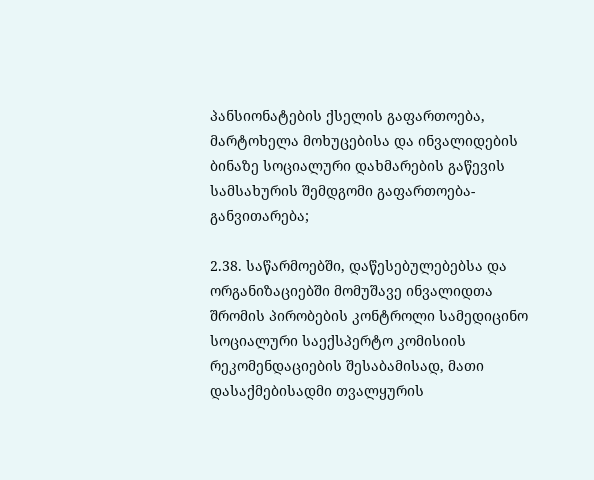პანსიონატების ქსელის გაფართოება, მარტოხელა მოხუცებისა და ინვალიდების ბინაზე სოციალური დახმარების გაწევის სამსახურის შემდგომი გაფართოება-განვითარება;

2.38. საწარმოებში, დაწესებულებებსა და ორგანიზაციებში მომუშავე ინვალიდთა შრომის პირობების კონტროლი სამედიცინო სოციალური საექსპერტო კომისიის რეკომენდაციების შესაბამისად, მათი დასაქმებისადმი თვალყურის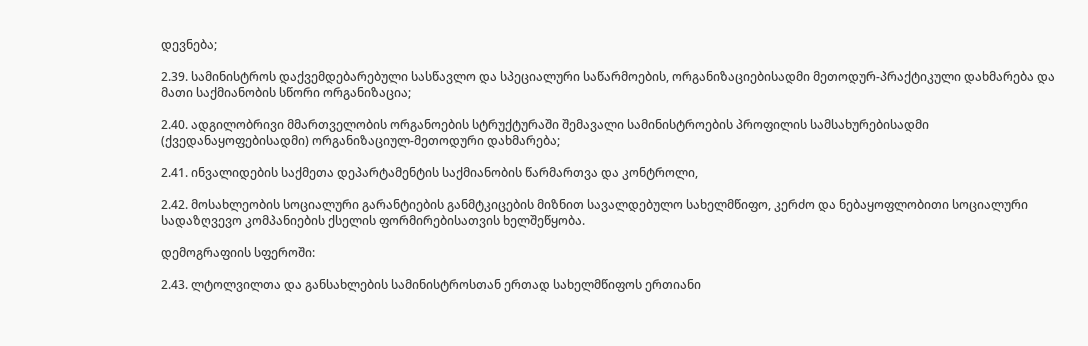დევნება;

2.39. სამინისტროს დაქვემდებარებული სასწავლო და სპეციალური საწარმოების, ორგანიზაციებისადმი მეთოდურ-პრაქტიკული დახმარება და მათი საქმიანობის სწორი ორგანიზაცია;

2.40. ადგილობრივი მმართველობის ორგანოების სტრუქტურაში შემავალი სამინისტროების პროფილის სამსახურებისადმი (ქვედანაყოფებისადმი) ორგანიზაციულ-მეთოდური დახმარება;

2.41. ინვალიდების საქმეთა დეპარტამენტის საქმიანობის წარმართვა და კონტროლი,

2.42. მოსახლეობის სოციალური გარანტიების განმტკიცების მიზნით სავალდებულო სახელმწიფო, კერძო და ნებაყოფლობითი სოციალური სადაზღვევო კომპანიების ქსელის ფორმირებისათვის ხელშეწყობა.

დემოგრაფიის სფეროში:

2.43. ლტოლვილთა და განსახლების სამინისტროსთან ერთად სახელმწიფოს ერთიანი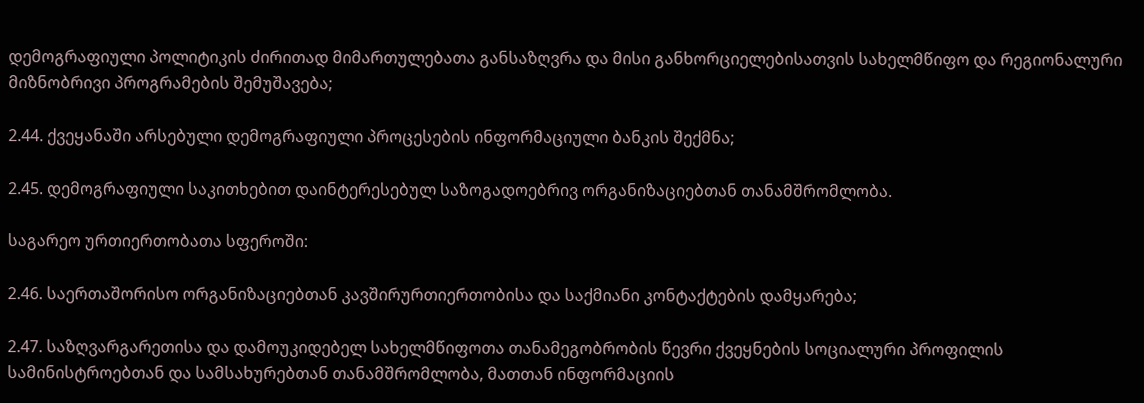დემოგრაფიული პოლიტიკის ძირითად მიმართულებათა განსაზღვრა და მისი განხორციელებისათვის სახელმწიფო და რეგიონალური მიზნობრივი პროგრამების შემუშავება;

2.44. ქვეყანაში არსებული დემოგრაფიული პროცესების ინფორმაციული ბანკის შექმნა;

2.45. დემოგრაფიული საკითხებით დაინტერესებულ საზოგადოებრივ ორგანიზაციებთან თანამშრომლობა.

საგარეო ურთიერთობათა სფეროში:

2.46. საერთაშორისო ორგანიზაციებთან კავშირურთიერთობისა და საქმიანი კონტაქტების დამყარება;

2.47. საზღვარგარეთისა და დამოუკიდებელ სახელმწიფოთა თანამეგობრობის წევრი ქვეყნების სოციალური პროფილის სამინისტროებთან და სამსახურებთან თანამშრომლობა, მათთან ინფორმაციის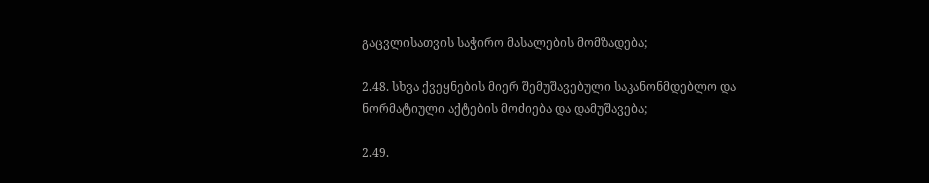გაცვლისათვის საჭირო მასალების მომზადება;

2.48. სხვა ქვეყნების მიერ შემუშავებული საკანონმდებლო და ნორმატიული აქტების მოძიება და დამუშავება;

2.49.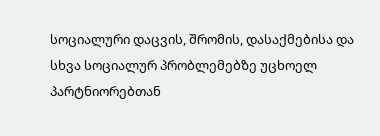სოციალური დაცვის, შრომის, დასაქმებისა და სხვა სოციალურ პრობლემებზე უცხოელ პარტნიორებთან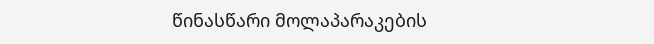წინასწარი მოლაპარაკების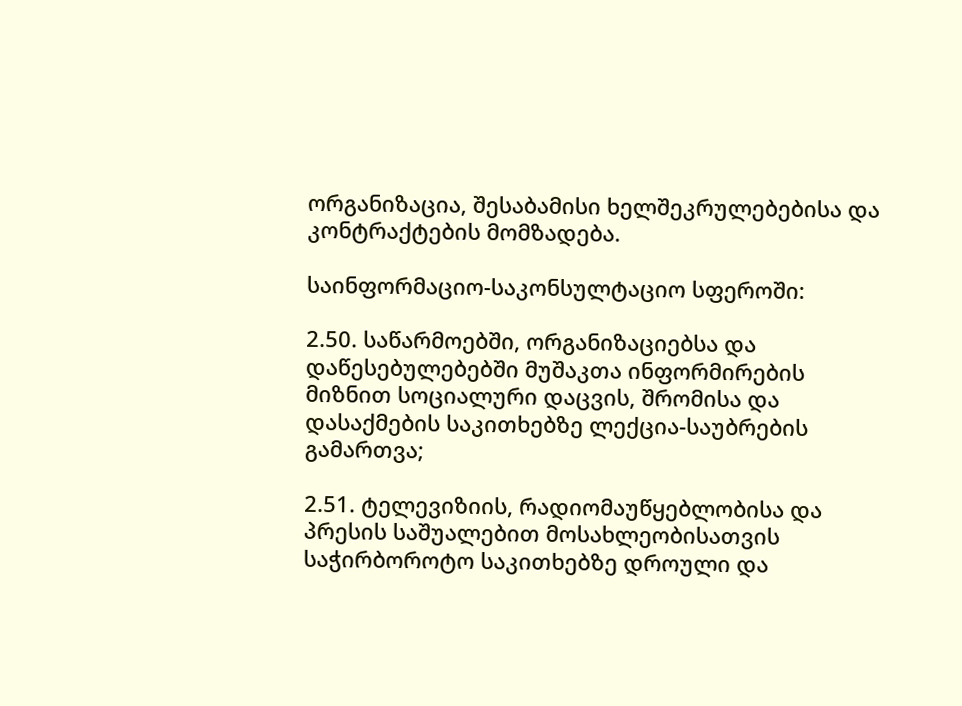ორგანიზაცია, შესაბამისი ხელშეკრულებებისა და კონტრაქტების მომზადება.

საინფორმაციო-საკონსულტაციო სფეროში:

2.50. საწარმოებში, ორგანიზაციებსა და დაწესებულებებში მუშაკთა ინფორმირების მიზნით სოციალური დაცვის, შრომისა და დასაქმების საკითხებზე ლექცია-საუბრების გამართვა;

2.51. ტელევიზიის, რადიომაუწყებლობისა და პრესის საშუალებით მოსახლეობისათვის საჭირბოროტო საკითხებზე დროული და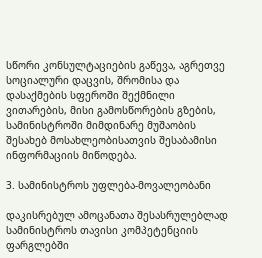სწორი კონსულტაციების გაწევა, აგრეთვე სოციალური დაცვის, შრომისა და დასაქმების სფეროში შექმნილი ვითარების, მისი გამოსწორების გზების, სამინისტროში მიმდინარე მუშაობის შესახებ მოსახლეობისათვის შესაბამისი ინფორმაციის მიწოდება.

3. სამინისტროს უფლება-მოვალეობანი

დაკისრებულ ამოცანათა შესასრულებლად სამინისტროს თავისი კომპეტენციის ფარგლებში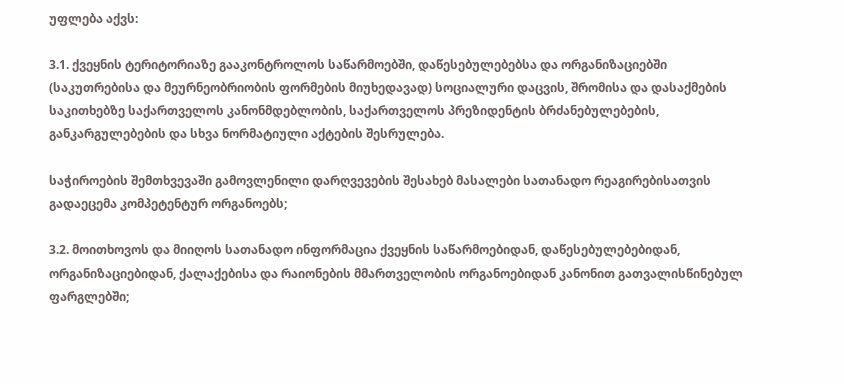უფლება აქვს:

3.1. ქვეყნის ტერიტორიაზე გააკონტროლოს საწარმოებში, დაწესებულებებსა და ორგანიზაციებში (საკუთრებისა და მეურნეობრიობის ფორმების მიუხედავად) სოციალური დაცვის, შრომისა და დასაქმების საკითხებზე საქართველოს კანონმდებლობის, საქართველოს პრეზიდენტის ბრძანებულებების, განკარგულებების და სხვა ნორმატიული აქტების შესრულება.

საჭიროების შემთხვევაში გამოვლენილი დარღვევების შესახებ მასალები სათანადო რეაგირებისათვის გადაეცემა კომპეტენტურ ორგანოებს;

3.2. მოითხოვოს და მიიღოს სათანადო ინფორმაცია ქვეყნის საწარმოებიდან, დაწესებულებებიდან, ორგანიზაციებიდან, ქალაქებისა და რაიონების მმართველობის ორგანოებიდან კანონით გათვალისწინებულ ფარგლებში;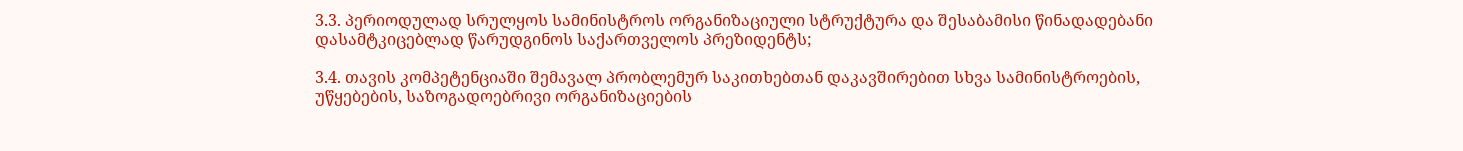3.3. პერიოდულად სრულყოს სამინისტროს ორგანიზაციული სტრუქტურა და შესაბამისი წინადადებანი დასამტკიცებლად წარუდგინოს საქართველოს პრეზიდენტს;

3.4. თავის კომპეტენციაში შემავალ პრობლემურ საკითხებთან დაკავშირებით სხვა სამინისტროების, უწყებების, საზოგადოებრივი ორგანიზაციების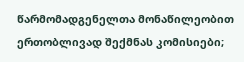წარმომადგენელთა მონაწილეობით ერთობლივად შექმნას კომისიები;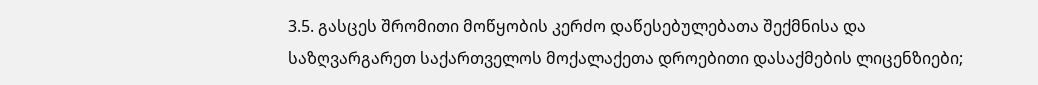3.5. გასცეს შრომითი მოწყობის კერძო დაწესებულებათა შექმნისა და საზღვარგარეთ საქართველოს მოქალაქეთა დროებითი დასაქმების ლიცენზიები;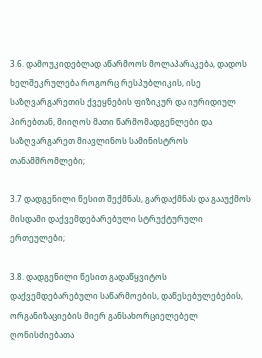3.6. დამოუკიდებლად აწარმოოს მოლაპარაკება, დადოს ხელშეკრულება როგორც რესპუბლიკის, ისე საზღვარგარეთის ქვეყნების ფიზიკურ და იურიდიულ პირებთან, მიიღოს მათი წარმომადგენლები და საზღვარგარეთ მიავლინოს სამინისტროს თანამშრომლები;

3.7 დადგენილი წესით შექმნას, გარდაქმნას და გააუქმოს მისდამი დაქვემდებარებული სტრუქტურული ერთეულები;

3.8. დადგენილი წესით გადაწყვიტოს დაქვემდებარებული საწარმოების, დაწესებულებების, ორგანიზაციების მიერ განსახორციელებელ ღონისძიებათა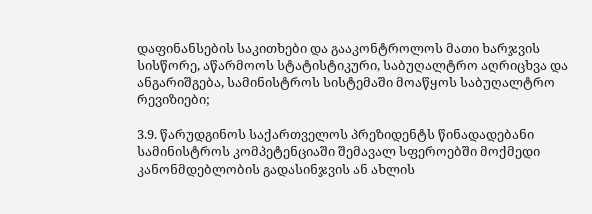დაფინანსების საკითხები და გააკონტროლოს მათი ხარჯვის სისწორე, აწარმოოს სტატისტიკური, საბუღალტრო აღრიცხვა და ანგარიშგება, სამინისტროს სისტემაში მოაწყოს საბუღალტრო რევიზიები;

3.9. წარუდგინოს საქართველოს პრეზიდენტს წინადადებანი სამინისტროს კომპეტენციაში შემავალ სფეროებში მოქმედი კანონმდებლობის გადასინჯვის ან ახლის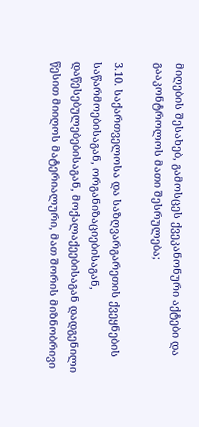მიღების შესახებ, გამოსცეს ქვეკანონური აქტები და გააკონტროლოს მათი შესრულება;

3.10. საქართველოსა და საზღვარგარეთის ქვეყნების საწარმოებისაგან, ორგანიზაციებისაგან, დაწესებულებებისაგან, მოქალაქეებისაგან დადგენილი წესით მიიღოს მატერიალური, მათ შორის მიზნობრივი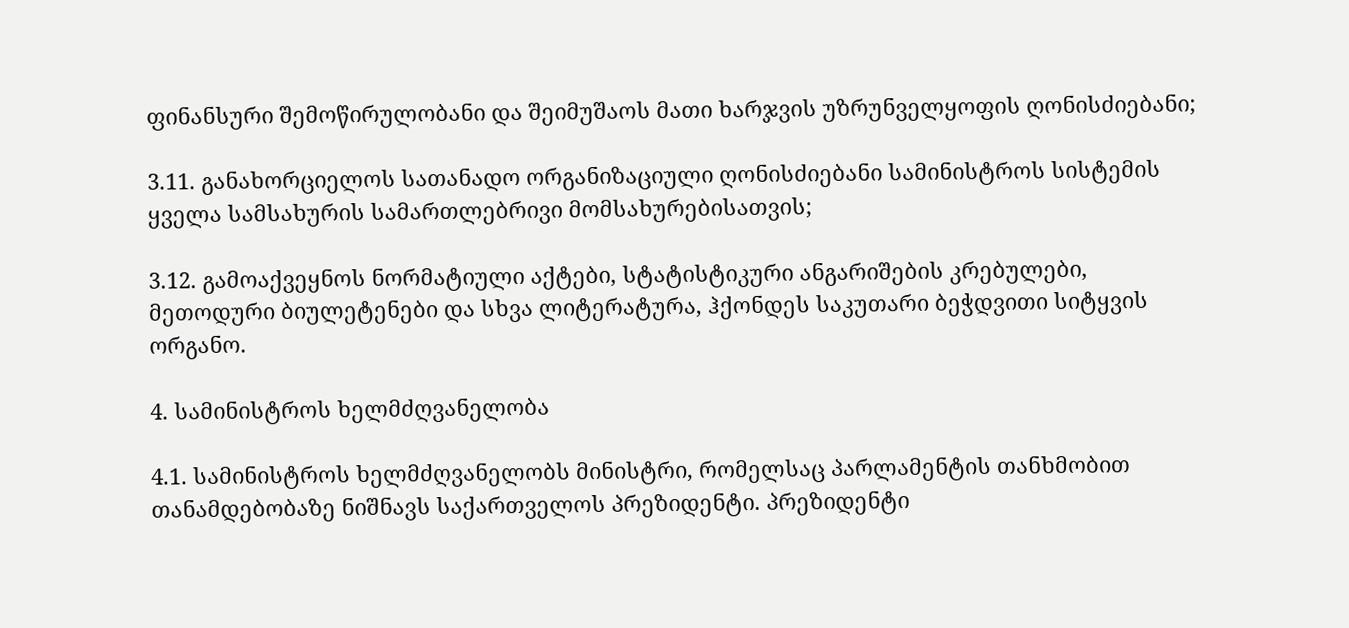ფინანსური შემოწირულობანი და შეიმუშაოს მათი ხარჯვის უზრუნველყოფის ღონისძიებანი;

3.11. განახორციელოს სათანადო ორგანიზაციული ღონისძიებანი სამინისტროს სისტემის ყველა სამსახურის სამართლებრივი მომსახურებისათვის;

3.12. გამოაქვეყნოს ნორმატიული აქტები, სტატისტიკური ანგარიშების კრებულები, მეთოდური ბიულეტენები და სხვა ლიტერატურა, ჰქონდეს საკუთარი ბეჭდვითი სიტყვის ორგანო.

4. სამინისტროს ხელმძღვანელობა

4.1. სამინისტროს ხელმძღვანელობს მინისტრი, რომელსაც პარლამენტის თანხმობით თანამდებობაზე ნიშნავს საქართველოს პრეზიდენტი. პრეზიდენტი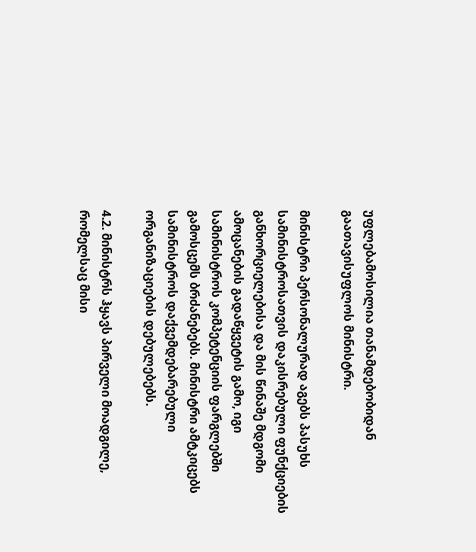უფლებამოსილია თანამდებობიდან გაათავისუფლოს მინისტრი.

მინისტრი პერსონალურად აგებს პასუხს სამინისტროსათვის დაკისრებული ფუნქციების განხორციელებისა და მის წინაშე მდგომი ამოცანების გადაწყვეტის გამო, იგი სამინისტროს კომპეტენციის ფარგლებში გამოსცემს ბრძანებებს. მინისტრი ამტკიცებს სამინისტროს დაქვემდებარებული ორგანიზაციების დებულებებს.

4.2. მინისტრს ჰყავს პირველი მოადგილე, რომელსაც მისი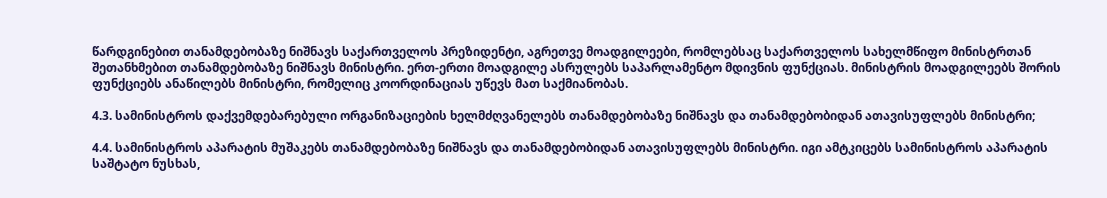წარდგინებით თანამდებობაზე ნიშნავს საქართველოს პრეზიდენტი, აგრეთვე მოადგილეები, რომლებსაც საქართველოს სახელმწიფო მინისტრთან შეთანხმებით თანამდებობაზე ნიშნავს მინისტრი. ერთ-ერთი მოადგილე ასრულებს საპარლამენტო მდივნის ფუნქციას. მინისტრის მოადგილეებს შორის ფუნქციებს ანაწილებს მინისტრი, რომელიც კოორდინაციას უწევს მათ საქმიანობას.

4.3. სამინისტროს დაქვემდებარებული ორგანიზაციების ხელმძღვანელებს თანამდებობაზე ნიშნავს და თანამდებობიდან ათავისუფლებს მინისტრი;

4.4. სამინისტროს აპარატის მუშაკებს თანამდებობაზე ნიშნავს და თანამდებობიდან ათავისუფლებს მინისტრი. იგი ამტკიცებს სამინისტროს აპარატის საშტატო ნუსხას,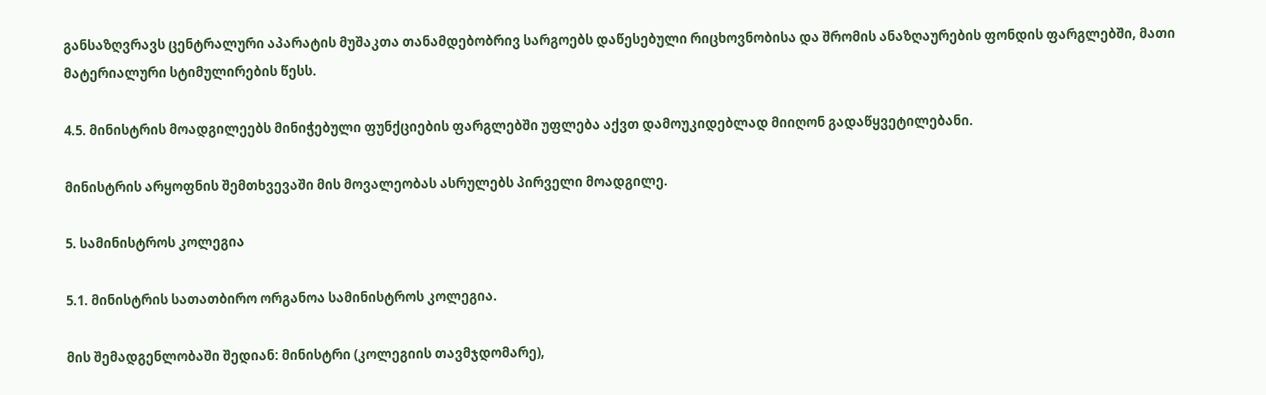განსაზღვრავს ცენტრალური აპარატის მუშაკთა თანამდებობრივ სარგოებს დაწესებული რიცხოვნობისა და შრომის ანაზღაურების ფონდის ფარგლებში, მათი მატერიალური სტიმულირების წესს.

4.5. მინისტრის მოადგილეებს მინიჭებული ფუნქციების ფარგლებში უფლება აქვთ დამოუკიდებლად მიიღონ გადაწყვეტილებანი.

მინისტრის არყოფნის შემთხვევაში მის მოვალეობას ასრულებს პირველი მოადგილე.

5. სამინისტროს კოლეგია

5.1. მინისტრის სათათბირო ორგანოა სამინისტროს კოლეგია.

მის შემადგენლობაში შედიან: მინისტრი (კოლეგიის თავმჯდომარე),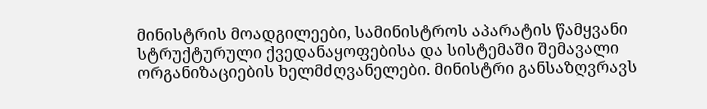მინისტრის მოადგილეები, სამინისტროს აპარატის წამყვანი სტრუქტურული ქვედანაყოფებისა და სისტემაში შემავალი ორგანიზაციების ხელმძღვანელები. მინისტრი განსაზღვრავს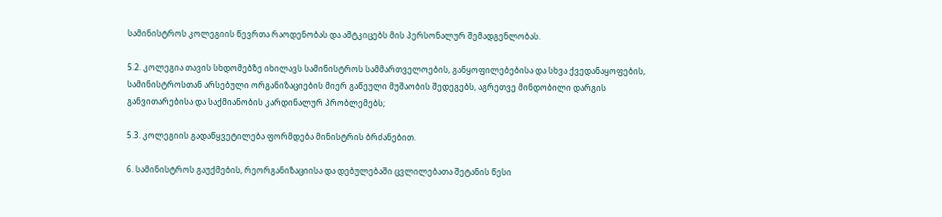სამინისტროს კოლეგიის წევრთა რაოდენობას და ამტკიცებს მის პერსონალურ შემადგენლობას.

5.2. კოლეგია თავის სხდომებზე იხილავს სამინისტროს სამმართველოების, განყოფილებებისა და სხვა ქვედანაყოფების, სამინისტროსთან არსებული ორგანიზაციების მიერ გაწეული მუშაობის შედეგებს, აგრეთვე მინდობილი დარგის განვითარებისა და საქმიანობის კარდინალურ პრობლემებს;

5.3. კოლეგიის გადაწყვეტილება ფორმდება მინისტრის ბრძანებით.

6. სამინისტროს გაუქმების, რეორგანიზაციისა და დებულებაში ცვლილებათა შეტანის წესი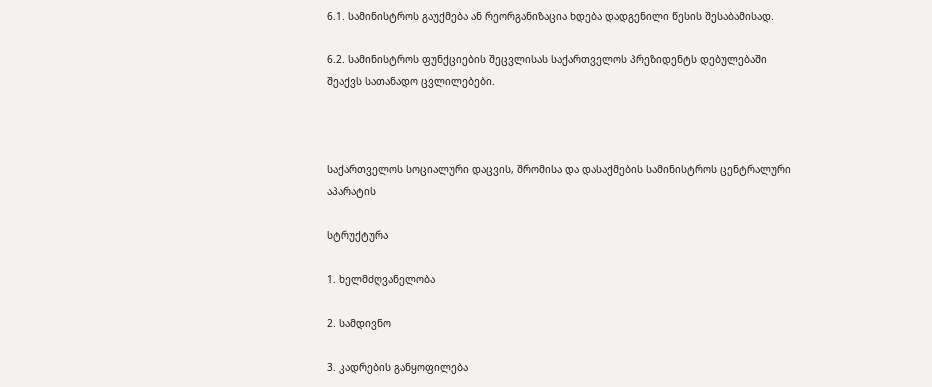6.1. სამინისტროს გაუქმება ან რეორგანიზაცია ხდება დადგენილი წესის შესაბამისად.

6.2. სამინისტროს ფუნქციების შეცვლისას საქართველოს პრეზიდენტს დებულებაში შეაქვს სათანადო ცვლილებები.



საქართველოს სოციალური დაცვის, შრომისა და დასაქმების სამინისტროს ცენტრალური აპარატის

სტრუქტურა

1. ხელმძღვანელობა

2. სამდივნო

3. კადრების განყოფილება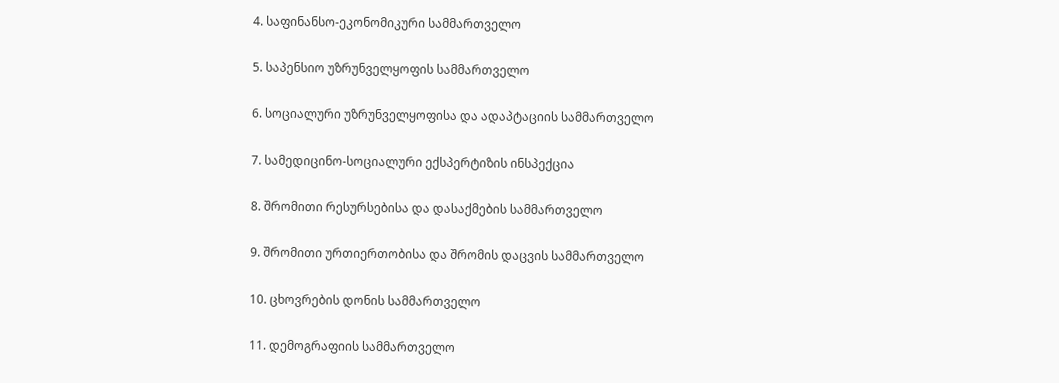4. საფინანსო-ეკონომიკური სამმართველო

5. საპენსიო უზრუნველყოფის სამმართველო

6. სოციალური უზრუნველყოფისა და ადაპტაციის სამმართველო

7. სამედიცინო-სოციალური ექსპერტიზის ინსპექცია

8. შრომითი რესურსებისა და დასაქმების სამმართველო

9. შრომითი ურთიერთობისა და შრომის დაცვის სამმართველო

10. ცხოვრების დონის სამმართველო

11. დემოგრაფიის სამმართველო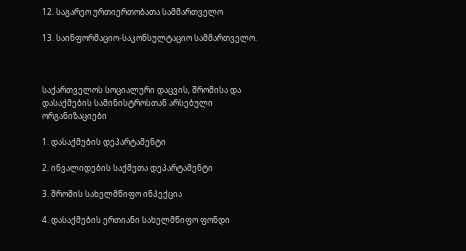12. საგარეო ურთიერთობათა სამმართველო

13. საინფორმაციო-საკონსულტაციო სამმართველო.



საქართველოს სოციალური დაცვის, შრომისა და დასაქმების სამინისტროსთან არსებული ორგანიზაციები

1. დასაქმების დეპარტამენტი

2. ინვალიდების საქმეთა დეპარტამენტი

3. შრომის სახელმწიფო ინპექცია

4. დასაქმების ერთიანი სახელმწიფო ფონდი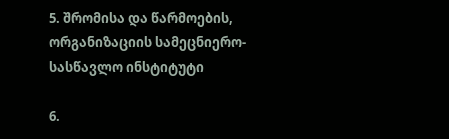5. შრომისა და წარმოების, ორგანიზაციის სამეცნიერო-სასწავლო ინსტიტუტი

6.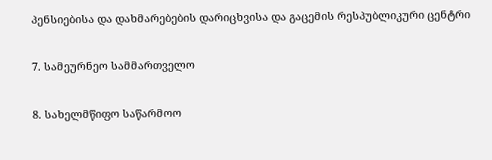პენსიებისა და დახმარებების დარიცხვისა და გაცემის რესპუბლიკური ცენტრი

7. სამეურნეო სამმართველო

8. სახელმწიფო საწარმოო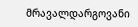მრავალდარგოვანი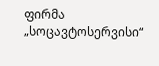ფირმა „სოცავტოსერვისი“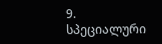9. სპეციალური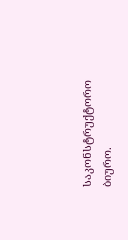საკონსტრუქტორო ბიურო.